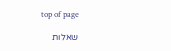top of page

שאלות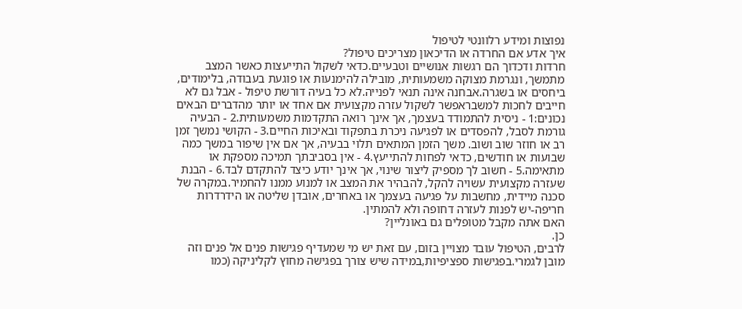נפוצות ומידע רלוונטי לטיפול
איך אדע אם החרדה או הדיכאון מצריכים טיפול?
חרדות ודכדוך הם רגשות אנושיים וטבעיים.כדאי לשקול התייעצות כאשר המצב מתמשך, ונגרמת מצוקה משמעותית, מובילה להימנעות או פוגעת בעבודה, בלימודים, ביחסים או בשגרה.אבחנה אינה תנאי לפנייה.לא כל בעיה דורשת טיפול - אבל גם לא חייבים לחכות למשבראפשר לשקול עזרה מקצועית אם אחד או יותר מהדברים הבאים נכונים:1 - ניסית להתמודד בעצמך, אך אינך רואה התקדמות משמעותית.2 - הבעיה גורמת לסבל, להפסדים או לפגיעה ניכרת בתפקוד ובאיכות החיים.3 - הקושי נמשך זמן רב או חוזר שוב ושוב. משך הזמן המתאים תלוי בבעיה, אך אם אין שיפור במשך כמה שבועות או חודשים, כדאי לפחות להתייעץ.4 - אין בסביבתך תמיכה מספקת או מתאימה.5 - חשוב לך מספיק ליצור שינוי, אך אינך יודע כיצד להתקדם לבד.6 - הבנת שעזרה מקצועית עשויה להקל, להבהיר את המצב או למנוע ממנו להחמיר.במקרה של סכנה מיידית, מחשבות על פגיעה בעצמך או באחרים, אובדן שליטה או הידרדרות חריפה-יש לפנות לעזרה דחופה ולא להמתין.
האם אתה מקבל מטופלים גם באונליין?
כן.
לרבים, הטיפול עובד מצויין בזום, עם זאת יש מי שמעדיף פגישות פנים אל פנים וזה מובן לגמרי.בפגישות ספציפיות,במידה שיש צורך בפגישה מחוץ לקליניקה (כמו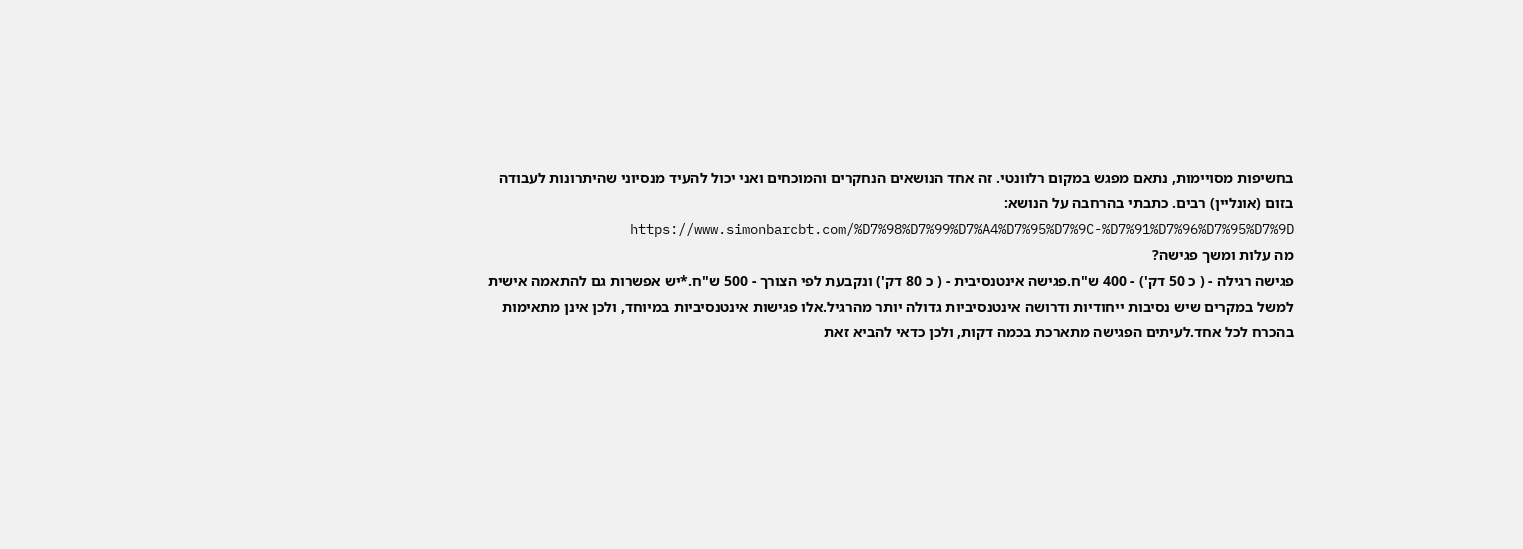בחשיפות מסויימות, נתאם מפגש במקום רלוונטי. זה אחד הנושאים הנחקרים והמוכחים ואני יכול להעיד מנסיוני שהיתרונות לעבודה בזום (אונליין) רבים. כתבתי בהרחבה על הנושא: https://www.simonbarcbt.com/%D7%98%D7%99%D7%A4%D7%95%D7%9C-%D7%91%D7%96%D7%95%D7%9D
מה עלות ומשך פגישה?
פגישה רגילה - ( כ 50 דק') - 400 ש"ח.פגישה אינטנסיבית - ( כ 80 דק') ונקבעת לפי הצורך - 500 ש"ח.*יש אפשרות גם להתאמה אישית למשל במקרים שיש נסיבות ייחודיות ודרושה אינטנסיביות גדולה יותר מהרגיל.אלו פגישות אינטנסיביות במיוחד, ולכן אינן מתאימות בהכרח לכל אחד.לעיתים הפגישה מתארכת בכמה דקות, ולכן כדאי להביא זאת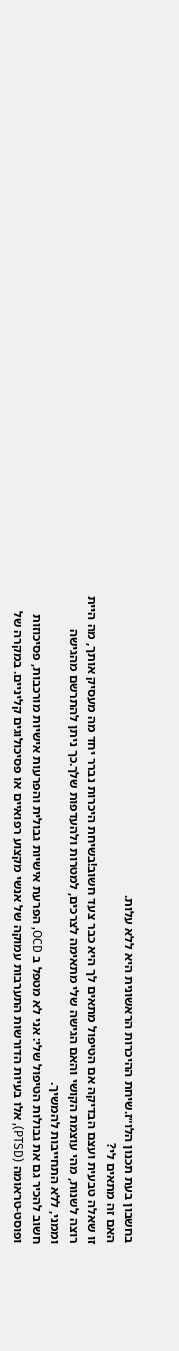בחשבון בעת תכנון הלו״ז.שיחת ההיכרות הראשונית היא ללא עלות.
האם זה מתאים לי?
זו שאלה טבעית ועצם הבדיקה אם הטיפול מתאים לך היא כבר צעד חשוב!בשיחת היכרות נברר יחד מה מעסיק אותך, מה היית רוצה לשנות, מהי עוצמת הקושי והאם הגישה שלי מתאימה לצרכים, למטרות ולהעדפות שלך.כך ניתן להתרשם מהגישה וממני, ללא התחייבות להמשיך.
חשוב להכיר גם את גבולות הטיפול שלי: אני לא מטפל ב OCD, הפרעת אישיות גבולית והפרעות אישיות מורכבות, פסיכוזות ופוסט-טראומה (PTSD), אלו בעיות הדורשות התערבות עמוקה של אנשי מקצוע רפואיים או פסיכולוגים קליניים. במקרה של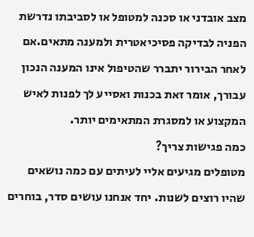מצב אובדני או סכנה למטופל או לסביבתו נדרשת הפניה לבדיקה פסיכיאטרית ולמענה מתאים.אם לאחר הבירור יתברר שהטיפול אינו המענה הנכון עבורך, אומר זאת בכנות ואסייע לך לפנות לאיש המקצוע או למסגרת המתאימים יותר.
כמה פגישות צריך?
מטופלים מגיעים אליי לעיתים עם כמה נושאים שהיו רוצים לשנות. יחד אנחנו עושים סדר, בוחרים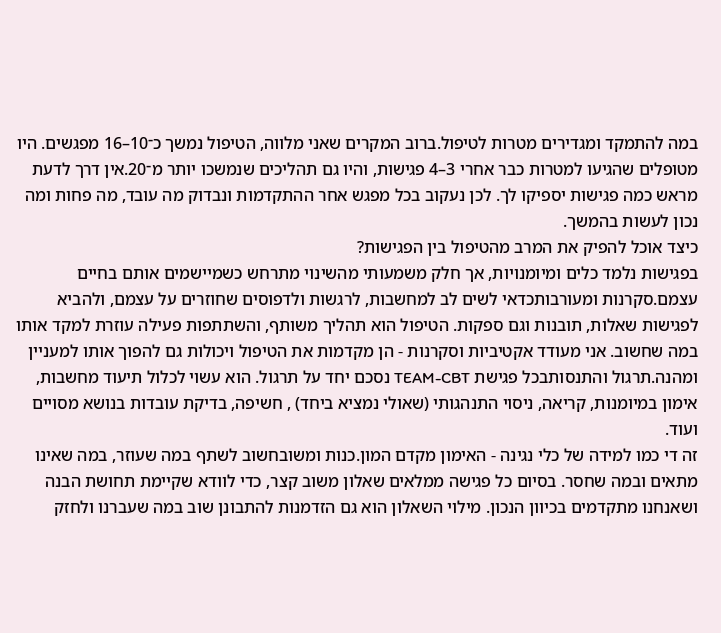במה להתמקד ומגדירים מטרות לטיפול.ברוב המקרים שאני מלווה, הטיפול נמשך כ־10–16 מפגשים. היו מטופלים שהגיעו למטרות כבר אחרי 3–4 פגישות, והיו גם תהליכים שנמשכו יותר מ־20.אין דרך לדעת מראש כמה פגישות יספיקו לך. לכן נעקוב בכל מפגש אחר ההתקדמות ונבדוק מה עובד, מה פחות ומה נכון לעשות בהמשך.
כיצד אוכל להפיק את המרב מהטיפול בין הפגישות?
בפגישות נלמד כלים ומיומנויות, אך חלק משמעותי מהשינוי מתרחש כשמיישמים אותם בחיים עצמם.סקרנות ומעורבותכדאי לשים לב למחשבות, לרגשות ולדפוסים שחוזרים על עצמם, ולהביא לפגישות שאלות, תובנות וגם ספקות. הטיפול הוא תהליך משותף, והשתתפות פעילה עוזרת למקד אותו במה שחשוב. אני מעודד אקטיביות וסקרנות - הן מקדמות את הטיפול ויכולות גם להפוך אותו למעניין ומהנה.תרגול והתנסותבכל פגישת TEAM-CBT נסכם יחד על תרגול. הוא עשוי לכלול תיעוד מחשבות, אימון במיומנות, קריאה, ניסוי התנהגותי (שאולי נמציא ביחד) , חשיפה, בדיקת עובדות בנושא מסויים ועוד.
זה די כמו למידה של כלי נגינה - האימון מקדם המון.כנות ומשובחשוב לשתף במה שעוזר, במה שאינו מתאים ובמה שחסר. בסיום כל פגישה ממלאים שאלון משוב קצר, כדי לוודא שקיימת תחושת הבנה ושאנחנו מתקדמים בכיוון הנכון. מילוי השאלון הוא גם הזדמנות להתבונן שוב במה שעברנו ולחזק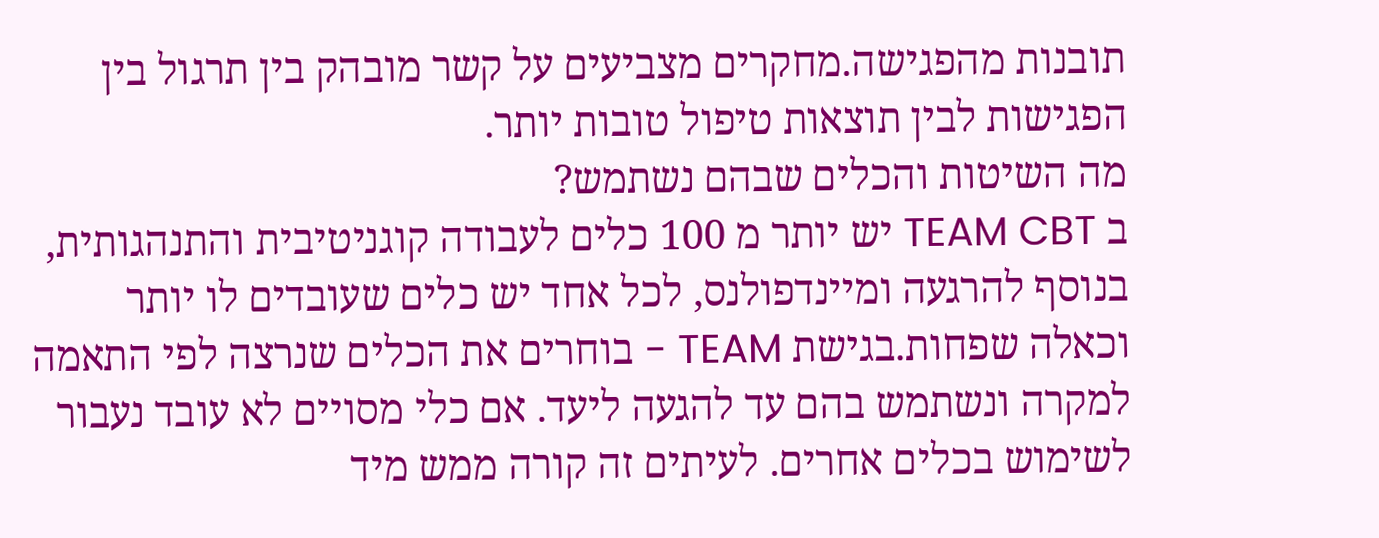תובנות מהפגישה.מחקרים מצביעים על קשר מובהק בין תרגול בין הפגישות לבין תוצאות טיפול טובות יותר.
מה השיטות והכלים שבהם נשתמש?
ב TEAM CBT יש יותר מ 100 כלים לעבודה קוגניטיבית והתנהגותית, בנוסף להרגעה ומיינדפולנס, לכל אחד יש כלים שעובדים לו יותר וכאלה שפחות.בגישת TEAM - בוחרים את הכלים שנרצה לפי התאמה למקרה ונשתמש בהם עד להגעה ליעד. אם כלי מסויים לא עובד נעבור לשימוש בכלים אחרים. לעיתים זה קורה ממש מיד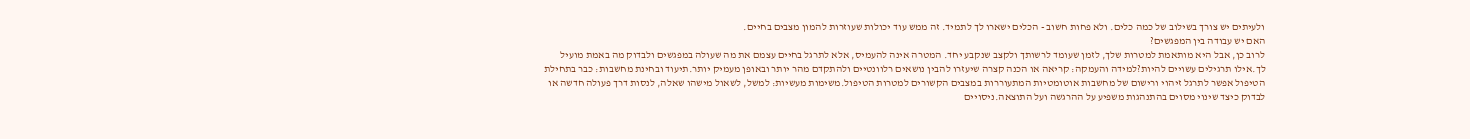ולעיתים יש צורך בשילוב של כמה כלים. ולא פחות חשוב - הכלים ישארו לך לתמיד. זה ממש עוד יכולות שעוזרות להמון מצבים בחיים.
האם יש עבודה בין המפגשים?
לרוב כן, אבל היא מותאמת למטרות שלך, לזמן שעומד לרשותך ולקצב שנקבע יחד. המטרה אינה להעמיס, אלא לתרגל בחיים עצמם את מה שעולה במפגשים ולבדוק מה באמת מועיל לך.אילו תרגילים עשויים להיות?למידה והעמקה: קריאה או הכנה קצרה שיעזרו להבין נושאים רלוונטיים ולהתקדם מהר יותר ובאופן מעמיק יותר.תיעוד ובחינת מחשבות: כבר בתחילת הטיפול אפשר לתרגל זיהוי ורישום של מחשבות אוטומטיות המתעוררות במצבים הקשורים למטרות הטיפול.משימות מעשיות: למשל, לשאול מישהו שאלה, לנסות דרך פעולה חדשה או לבדוק כיצד שינוי מסוים בהתנהגות משפיע על ההרגשה ועל התוצאה.ניסויים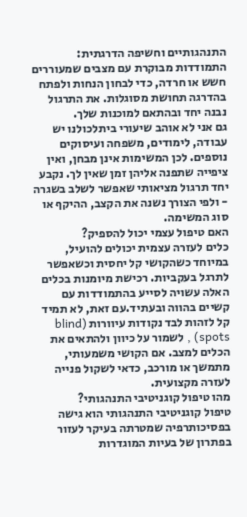התנהגותיים וחשיפה הדרגתית: התמודדות מבוקרת עם מצבים שמעוררים חשש או חרדה, כדי לבחון הנחות ולפתח בהדרגה תחושת מסוגלות. את התרגול נבנה יחד ובהתאם למוכנות שלך.
גם אני לא אוהב שיעורי ביתלכולנו יש עבודה, לימודים, משפחה ועיסוקים נוספים. לכן המשימות אינן מבחן, ואין ציפייה שתפנה אליהן זמן שאין לך. נקבע יחד תרגול מציאותי שאפשר לשלב בשגרה - ולפי הצורך נשנה את הקצב, ההיקף או סוג המשימה.
האם טיפול עצמי יכול להספיק?
כלים לעזרה עצמית יכולים להועיל, במיוחד כשהקושי קל יחסית וכשאפשר לתרגל בעקביות. רכישת מיומנות בכלים האלה עשויה לסייע בהתמודדות עם קשיים בהווה ובעתיד.עם זאת, לא תמיד קל לזהות לבד נקודות עיוורות (blind spots) , לשמור על כיוון ולהתאים את הכלים למצב. אם הקושי משמעותי, מתמשך או מורכב, כדאי לשקול פנייה לעזרה מקצועית.
מהו טיפול קוגניטיבי התנהגותי?
טיפול קוגניטיבי התנהגותי הוא גישה בפסיכותרפיה שמטרתה בעיקר לעזור בפתרון של בעיות המוגדרות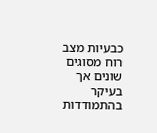כבעיות מצב רוח מסוגים שונים אך בעיקר בהתמודדות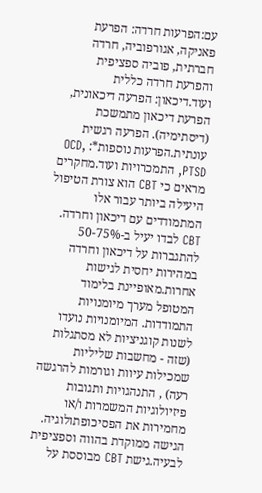עם:הפרעות חרדה: הפרעת פאניקה, אגורפוביה, חרדה חברתית, פוביה ספציפית והפרעת חרדה כללית ועוד.דיכאון: הפרעה דיכאונית, הפרעת דיכאון מתמשכת (דיסתימיה). הפרעה רגשית עונתית.הפרעות נוספות*: OCD, PTSD, התמכרויות ועוד.מחקרים מראים כי CBT הוא צורת הטיפול היעילה ביותר עבור אלו המתמודדים עם דיכאון וחרדה. CBT לבדו יעיל ב-50-75% להתגברות על דיכאון וחרדה במהירות יחסית לגישות אחרות.מאופיינת בלימוד המטופל מערך מיומנויות התמודדות. המיומנויות נועדו לשנות קוגניציות לא מסתגלות (שזה - מחשבות שליליות שמכילות עיוות וגורמות להרגשה רעה) , התנהגויות ותגובות פיזיולוגיות המשמרות ו/או מחמירות את הפסיכופתולוגיה. הגישה ממוקדת בהווה וספציפית לבעיה.גישת CBT מבוססת על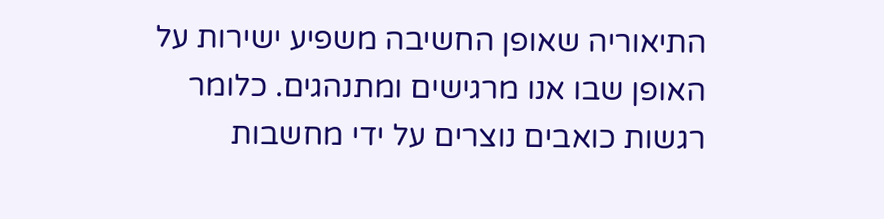התיאוריה שאופן החשיבה משפיע ישירות על האופן שבו אנו מרגישים ומתנהגים. כלומר רגשות כואבים נוצרים על ידי מחשבות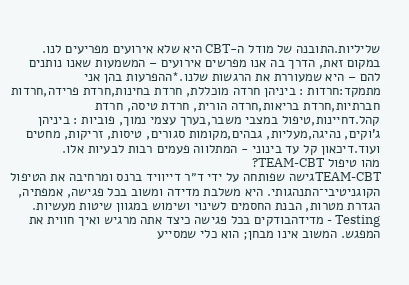שליליות.התובנה של מודל ה-CBT היא שלא אירועים מפריעים לנו. במקום זאת, הדרך בה אנו מפרשים אירועים – המשמעות שאנו נותנים להם – היא שמעוררת את הרגשות שלנו.*ההפרעות בהן אני מתמקד:חרדות : ביניהן חרדה מוכללת, חרדת בחינות,חרדת פרידה,חרדות חברתיות,חרדת בריאות,חרדה הורית, חרדת טיסה, חרדת קהל.דחיינות,טיפול במצבי משבר,בערך עצמי נמוך, פוביות : ביניהן ג'וקים, נהיגה,מעליות, גבהים,מקומות סגורים, טיסות, זריקות, מחטים ועוד.דיכאון קל עד בינוני - המתלווה פעמים רבות לבעיות אלו.
מהו טיפול TEAM-CBT?
TEAM-CBTגישה שפותחה על ידי ד״ר דייוויד ברנס ומרחיבה את הטיפול הקוגניטיבי־התנהגותי. היא משלבת מדידה ומשוב בכל פגישה, אמפתיה, הגדרת מטרות, הבנת החסמים לשינוי ושימוש במגוון שיטות מעשיות.
Testing - מדידהבודקים בכל פגישה כיצד אתה מרגיש ואיך חווית את המפגש. המשוב אינו מבחן; הוא כלי שמסייע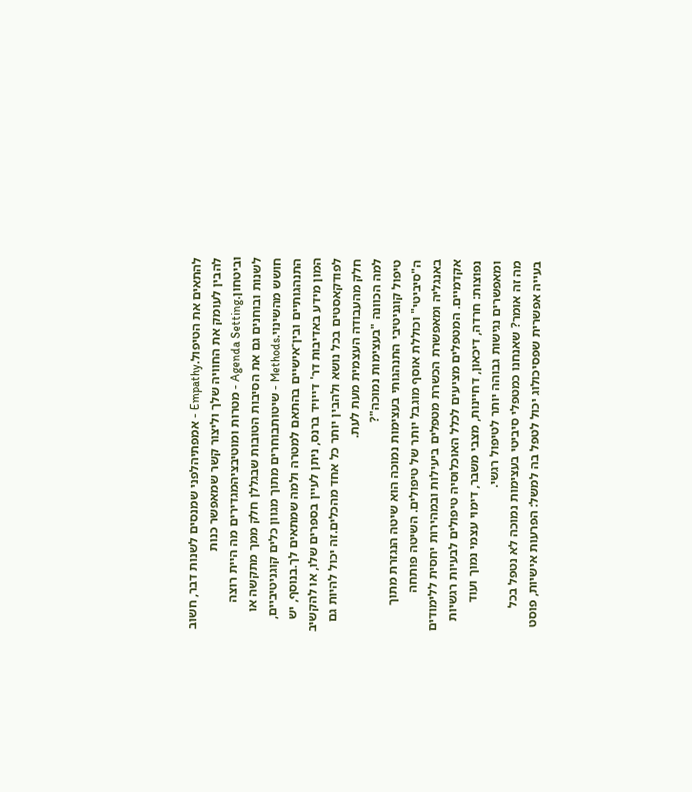להתאים את הטיפול.Empathy - אמפתיהלפני שמנסים לשנות דבר, חשוב להבין לעומק את החוויה שלך וליצור קשר שמאפשר כנות וביטחון.Agenda Setting - מטרות ומוטיבציהמגדירים מה היית רוצה לשנות ובוחנים גם את הסיבות הטובות שבגללן חלק ממך מתקשה או חושש מהשינוי.Methods - שיטותבוחרים מתוך מגוון כלים קוגניטיביים, התנהגותיים ובין־אישיים בהתאם למטרה ולמה שמתאים לך.בנוסף, יש המון מידע באדיבות דר' דייויד ברנס, ניתן לעיין בספרים שלו, או להקשיב לפודקאסטים בכל נושא ולהבין יותר כל אחד מהכלים.זה יכול להיות גם חלק מהעבודה העצמית מעת לעת.
למה הכוונה "בעצימות נמוכה"?
טיפול קוגניטיבי התנהגותי בעצימות נמוכה הוא שיטה הנגזרת מתוך ה"סיביטי" וכוללת אוסף מוגבל יותר של טיפולים. השיטה פותחה באנגליה ומאפשרת הכשרת מטפלים ביעילות ובמהירות יחסית ללימודים אקדמיים. המטפלים מציעים לכלל האוכלוסיה טיפולים לבעיות רגשיות נפוצות: חרדה, דיכאון, דחיינות, מצבי משבר, דימוי עצמי נמוך ועוד ומאפשרים נגישות גבוהה יותר לטיפול רגשי.
מה זה אומר? שאנחנו כמטפלי סיביטי בעצימות נמוכה לא נטפל בכל בעייה אפשרית שפסיכולוג יכול לטפל בה למשל: הפרעות אישיות, פוסט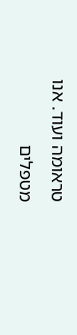טראומה ועוד. אנו מטפלים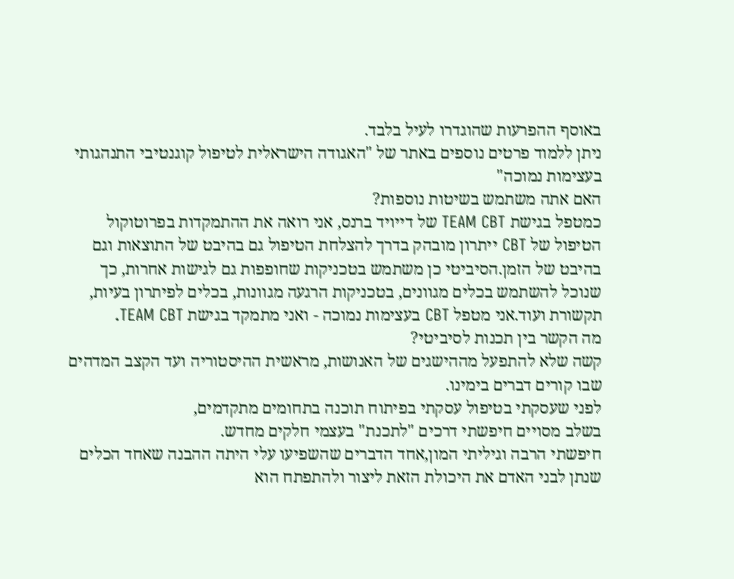באוסף ההפרעות שהוגדרו לעיל בלבד.
ניתן ללמוד פרטים נוספים באתר של "האגודה הישראלית לטיפול קוגנטיבי התנהגותי בעצימות נמוכה"
האם אתה משתמש בשיטות נוספות?
כמטפל בגישת TEAM CBT של דייויד ברנס, אני רואה את ההתמקדות בפרוטוקול הטיפול של CBT ייתרון מובהק בדרך להצלחת הטיפול גם בהיבט של התוצאות וגם בהיבט של הזמן.הסיביטי כן משתמש בטכניקות שחופפות גם לגישות אחרות, כך שנוכל להשתמש בכלים מגוונים, בטכניקות הרגעה מגוונות, בכלים לפיתרון בעיות, תקשורת ועוד.אני מטפל CBT בעצימות נמוכה - ואני מתמקד בגישת TEAM CBT.
מה הקשר בין תכנות לסיביטי?
קשה שלא להתפעל מההישגים של האנושות, מראשית ההיסטוריה ועד הקצב המדהים שבו קורים דברים בימינו.
לפני שעסקתי בטיפול עסקתי בפיתוח תוכנה בתחומים מתקדמים,
בשלב מסויים חיפשתי דרכים "לתכנת" בעצמי חלקים מחדש.
חיפשתי הרבה וגיליתי המון,אחד הדברים שהשפיעו עלי היתה ההבנה שאחד הכלים שנתן לבני האדם את היכולת הזאת ליצור ולהתפתח הוא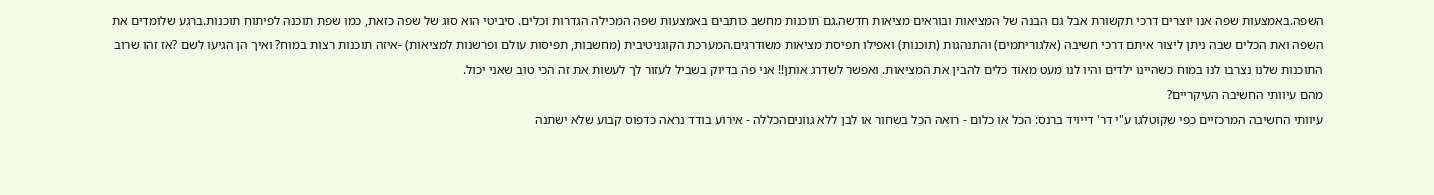השפה.באמצעות שפה אנו יוצרים דרכי תקשורת אבל גם הבנה של המציאות ובוראים מציאות חדשה.גם תוכנות מחשב כותבים באמצעות שפה המכילה הגדרות וכלים. סיביטי הוא סוג של שפה כזאת, כמו שפת תוכנה לפיתוח תוכנות.ברגע שלומדים את השפה ואת הכלים שבה ניתן ליצור איתם דרכי חשיבה (אלגוריתמים) והתנהגות (תוכנות) ואפילו תפיסת מציאות משודרגים.המערכת הקוגניטיבית (מחשבות, תפיסות עולם ופרשנות למציאות) -איזה תוכנות רצות במוח? ואיך הן הגיעו לשם ?אז זהו שרוב התוכנות שלנו נצרבו לנו במוח כשהיינו ילדים והיו לנו מעט מאוד כלים להבין את המציאות. ואפשר לשדרג אותן!! אני פה בדיוק בשביל לעזור לך לעשות את זה הכי טוב שאני יכול.
מהם עיוותי החשיבה העיקריים?
עיוותי החשיבה המרכזיים כפי שקוטלגו ע"י דר' דייויד ברנס: הכל או כלום - רואה הכל בשחור או לבן ללא גווניםהכללה - אירוע בודד נראה כדפוס קבוע שלא ישתנה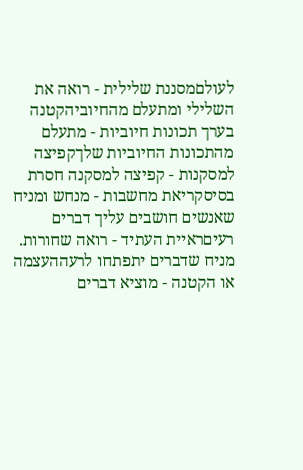לעולםמסננת שלילית - רואה את השלילי ומתעלם מהחיוביהקטנה בערך תכונות חיוביות - מתעלם מהתכונות החיוביות שלךקפיצה למסקנות - קפיצה למסקנה חסרת בסיסקריאת מחשבות - מנחש ומניח שאנשים חושבים עליך דברים רעיםראיית העתיד - רואה שחורות. מניח שדברים יתפתחו לרעההעצמה או הקטנה - מוציא דברים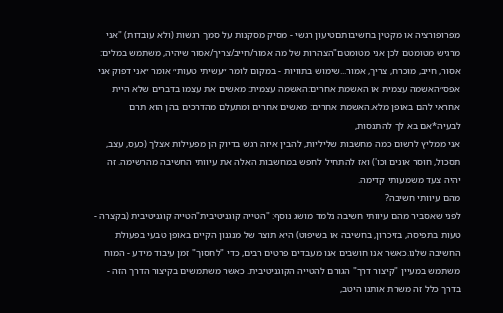מפרופורציה או מקטין בחשיבותםטיעון רגשי - מסיק מסקנות על סמך רגשות (ולא עובדות) "אני מרגיש מטומטם לכן אני מטומטם"הצהרות של מה אמור/חייב/צריך/אסור שיהיה, משתמש במלים: אסור, חייב, מוכרח, צריך, אמור...שימוש בתוויות - במקום לומר ״עשיתי טעות״ אומר ״אני דפוק אני אפס״האשמה עצמית או האשמת אחרים:האשמה עצמית: מאשים את עצמו בדברים שלא היית אחראי להם באופן מלא.האשמת אחרים: מאשים אחרים ומתעלם מהדרכים בהן הוא תרם לבעיה*אם בא לך להתנסות,
אני ממליץ לרשום כמה מחשבות שליליות, להבין איזה רגש בדיוק הן מפעילות אצלך (כעס, עצב, תסכול, חוסר אונים וכו') ואז להתחיל לחפש במחשבות האלה את עיוותי החשיבה מהרשימה. זה יהיה צעד משמעותי קדימה.
מהם עיוותי חשיבה?
לפני שאסביר מהם עיוותי חשיבה נלמד מושג נוסף: "הטייה קוגניטיבית"הטייה קוגניטיבית (בקצרה - טעות בתפיסה, בזיכרון, בחשיבה או בשיפוט) היא תוצר של מנגנון הקיים באופן טבעי בפעולת החשיבה שלנו.כאשר אנו חושבים אנו מעבדים פרטים רבים, כדי "לחסוך" זמן עיבוד מידע - המוח משתמש במעיין "קיצור דרך" הגורם להטייה הקוגניטיבית. כאשר משתמשים בקיצור הדרך הזה - בדרך כלל זה משרת אותנו היטב,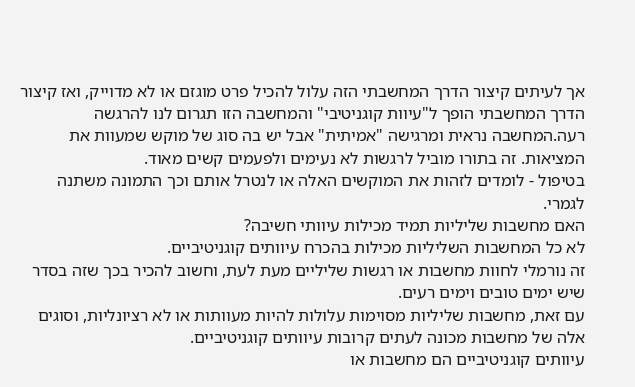אך לעיתים קיצור הדרך המחשבתי הזה עלול להכיל פרט מוגזם או לא מדוייק, ואז קיצור הדרך המחשבתי הופך ל"עיוות קוגניטיבי" והמחשבה הזו תגרום לנו להרגשה רעה.המחשבה נראית ומרגישה "אמיתית" אבל יש בה סוג של מוקש שמעוות את המציאות. זה בתורו מוביל לרגשות לא נעימים ולפעמים קשים מאוד.
בטיפול - לומדים לזהות את המוקשים האלה או לנטרל אותם וכך התמונה משתנה לגמרי.
האם מחשבות שליליות תמיד מכילות עיוותי חשיבה?
לא כל המחשבות השליליות מכילות בהכרח עיוותים קוגניטיביים.
זה נורמלי לחוות מחשבות או רגשות שליליים מעת לעת, וחשוב להכיר בכך שזה בסדר שיש ימים טובים וימים רעים.
עם זאת, מחשבות שליליות מסוימות עלולות להיות מעוותות או לא רציונליות, וסוגים אלה של מחשבות מכונה לעתים קרובות עיוותים קוגניטיביים.
עיוותים קוגניטיביים הם מחשבות או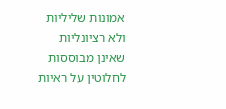אמונות שליליות ולא רציונליות שאינן מבוססות לחלוטין על ראיות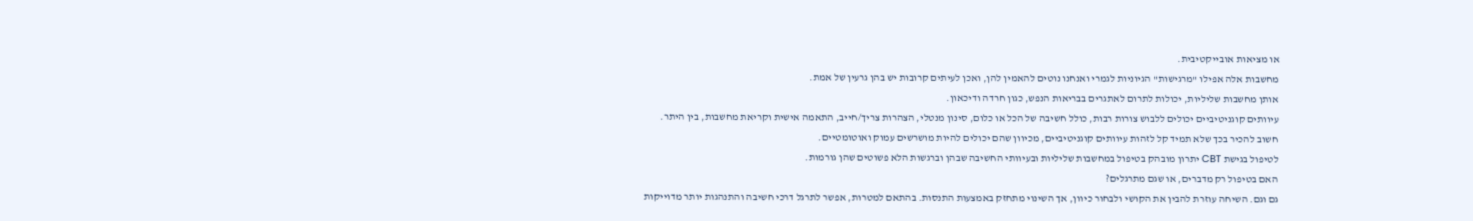או מציאות אובייקטיבית.
מחשבות אלה אפילו "מרגישות" הגיוניות לגמרי ואנחנו נוטים להאמין להן, ואכן לעיתים קרובות יש בהן גרעין של אמת.
אותן מחשבות שליליות, יכולות לתרום לאתגרים בבריאות הנפש, כגון חרדה ודיכאון.
עיוותים קוגניטיביים יכולים ללבוש צורות רבות, כולל חשיבה של הכל או כלום, סינון מנטלי, הצהרות צריך/חייב, התאמה אישית וקריאת מחשבות, בין היתר.
חשוב להכיר בכך שלא תמיד קל לזהות עיוותים קוגניטיביים, מכיוון שהם יכולים להיות מושרשים עמוק ואוטומטיים.
לטיפול בגישת CBT יתרון מובהק בטיפול במחשבות שליליות ובעיוותי החשיבה שבהן וברגשות הלא פשוטים שהן גורמות.
האם בטיפול רק מדברים, או שגם מתרגלים?
גם וגם. השיחה עוזרת להבין את הקושי ולבחור כיוון, אך השינוי מתחזק באמצעות התנסות. בהתאם למטרות, אפשר לתרגל דרכי חשיבה והתנהגות יותר מדוייקות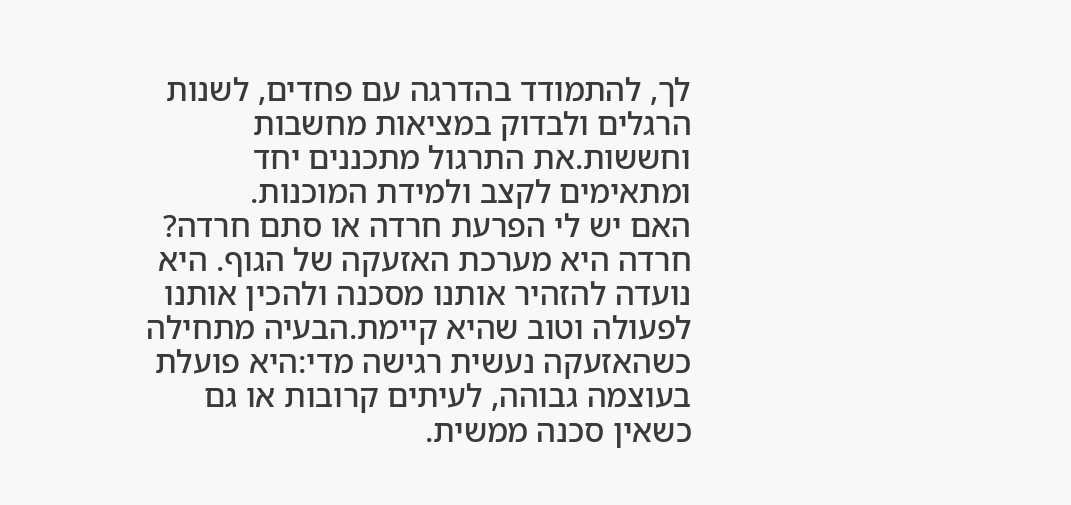לך, להתמודד בהדרגה עם פחדים, לשנות הרגלים ולבדוק במציאות מחשבות וחששות.את התרגול מתכננים יחד ומתאימים לקצב ולמידת המוכנות.
האם יש לי הפרעת חרדה או סתם חרדה?
חרדה היא מערכת האזעקה של הגוף. היא נועדה להזהיר אותנו מסכנה ולהכין אותנו לפעולה וטוב שהיא קיימת.הבעיה מתחילה כשהאזעקה נעשית רגישה מדי:היא פועלת בעוצמה גבוהה, לעיתים קרובות או גם כשאין סכנה ממשית.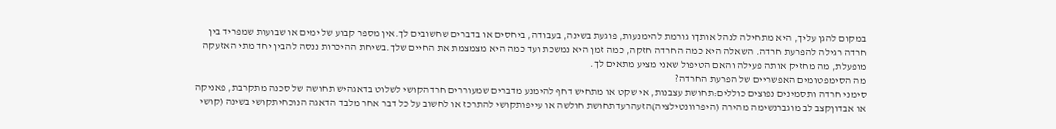במקום להגן עליך, היא מתחילה לנהל אותךו גורמת להימנעות, פוגעת בשינה, בעבודה, ביחסים או בדברים שחשובים לך.אין מספר קבוע של ימים או שבועות שמפריד בין חרדה רגילה להפרעת חרדה. השאלה היא כמה החרדה חזקה, כמה זמן היא נמשכת ועד כמה היא מצמצמת את החיים שלך.בשיחת ההיכרות ננסה להבין יחד מתי האזעקה מופעלת, מה מחזיק אותה פעילה והאם הטיפול שאני מציע מתאים לך.
מה הסימפטומים האפשריים של הפרעת החרדה?
סימני חרדה ותסמינים נפוצים כוללים:תחושת עצבנות, אי שקט או מתחיש דחף להימנע מדברים שמעוררים חרדהקושי לשלוט בדאגהיש תחושה של סכנה מתקרבת, פאניקה או אבדוןקצב לב מוגברנשימה מהירה (היפרוונטילציה)הזעהרעדתחושת חולשה או עייפותקושי להתרכז או לחשוב על כל דבר אחר מלבד הדאגה הנוכחיתקושי בשינה (קושי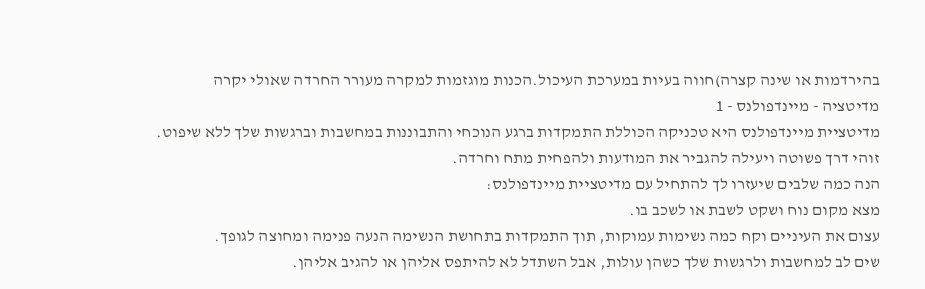בהירדמות או שינה קצרה)חווה בעיות במערכת העיכול.הכנות מוגזמות למקרה מעורר החרדה שאולי יקרה
מדיטציה - מיינדפולנס - 1
מדיטציית מיינדפולנס היא טכניקה הכוללת התמקדות ברגע הנוכחי והתבוננות במחשבות וברגשות שלך ללא שיפוט.
זוהי דרך פשוטה ויעילה להגביר את המודעות ולהפחית מתח וחרדה.
הנה כמה שלבים שיעזרו לך להתחיל עם מדיטציית מיינדפולנס:
מצא מקום נוח ושקט לשבת או לשכב בו.
עצום את העיניים וקח כמה נשימות עמוקות, תוך התמקדות בתחושת הנשימה הנעה פנימה ומחוצה לגופך.
שים לב למחשבות ולרגשות שלך כשהן עולות, אבל השתדל לא להיתפס אליהן או להגיב אליהן.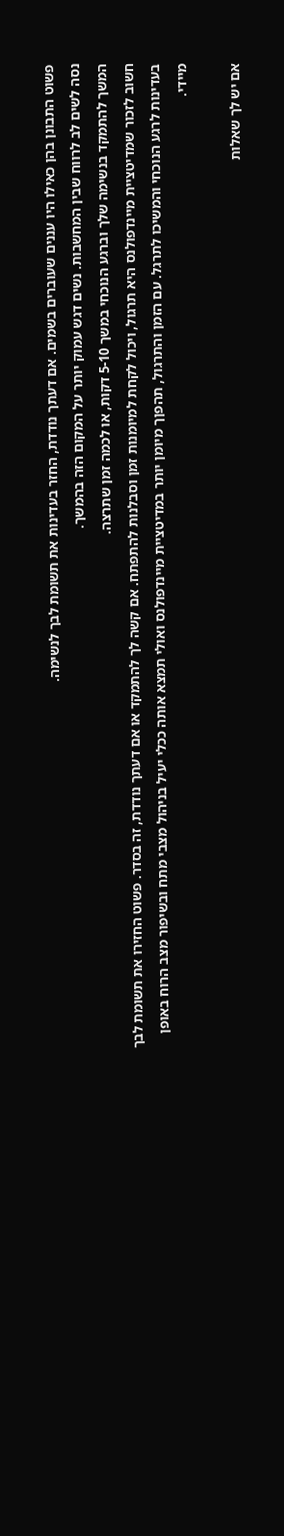פשוט התבונן בהן כאילו היו עננים שעוברים בשמים. אם דעתך נודדת, החזר בעדינות את תשומת לבך לנשימה.
נסה לשים לב לרווח שבין המחשבות. נשים דגש עמוק יותר על המקום הזה בהמשך.
המשך להתמקד בנשימה שלך וברגע הנוכחי במשך 5-10 דקות, או לכמה זמן שתרצה.
חשוב לזכור שמדיטציית מיינדפולנס היא תרגול, ויכול לקחת למיומנות זמן וסבלנות להתפתח. אם קשה לך להתמקד או אם דעתך נודדת, זה בסדר. פשוט החזירו את תשומת לבך בעדינות לרגע הנוכחי והמשיכו לתרגל. עם הזמן והתרגול, תהפןך מיומן יותר במדיטציית מיינדפולנס ואולי תמצא אותה ככלי יעיל בניהול מצבי מתח ובשיפור מצב הרוח באופן מיידי.

אם יש לך שאלות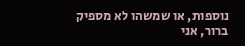נוספות, או שמשהו לא מספיק ברור, אני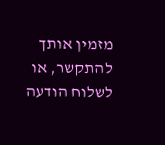מזמין אותך להתקשר, או לשלוח הודעה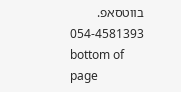בווטסאפ.
054-4581393
bottom of page